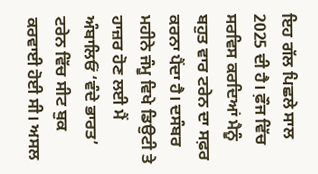ਇਹ ਗੱਲ ਪਿਛਲੇ ਸਾਲ 2025 ਦੀ ਹੈ। ਫ਼ੌਜ ਵਿੱਚ ਸਰਵਿਸ ਕਰਦਿਆਂ ਮੈਨੂੰ ਬਹੁਤ ਵਾਰ ਟਰੇਨ ਦਾ ਸਫ਼ਰ ਕਰਨਾ ਪੈਂਦਾ ਹੈ। ਦਸੰਬਰ ਮਹੀਨੇ ਜੰਮੂ ਵਿਖੇ ਡਿਉਟੀ ਤੇ ਹਾਜ਼ਰ ਹੋਣ ਲਈ ਮੈਂ ਅੰਬਾਲਿਓਂ ‘ਵੰਦੇ ਭਾਰਤ’ ਟਰੇਨ ਵਿੱਚ ਸੀਟ ਬੁਕ ਕਰਵਾਈ ਹੋਈ ਸੀ। ਅਸਲ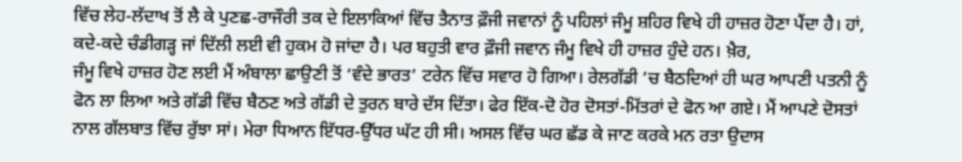ਵਿੱਚ ਲੇਹ-ਲੱਦਾਖ ਤੋਂ ਲੈ ਕੇ ਪੁਣਛ-ਰਾਜੌਰੀ ਤਕ ਦੇ ਇਲਾਕਿਆਂ ਵਿੱਚ ਤੈਨਾਤ ਫ਼ੌਜੀ ਜਵਾਨਾਂ ਨੂੰ ਪਹਿਲਾਂ ਜੰਮੂ ਸ਼ਹਿਰ ਵਿਖੇ ਹੀ ਹਾਜ਼ਰ ਹੋਣਾ ਪੈਂਦਾ ਹੈ। ਹਾਂ, ਕਦੇ-ਕਦੇ ਚੰਡੀਗੜ੍ਹ ਜਾਂ ਦਿੱਲੀ ਲਈ ਵੀ ਹੁਕਮ ਹੋ ਜਾਂਦਾ ਹੈ। ਪਰ ਬਹੁਤੀ ਵਾਰ ਫ਼ੌਜੀ ਜਵਾਨ ਜੰਮੂ ਵਿਖੇ ਹੀ ਹਾਜ਼ਰ ਹੁੰਦੇ ਹਨ। ਖ਼ੈਰ,
ਜੰਮੂ ਵਿਖੇ ਹਾਜ਼ਰ ਹੋਣ ਲਈ ਮੈਂ ਅੰਬਾਲਾ ਛਾਉਣੀ ਤੋਂ ‘ਵੰਦੇ ਭਾਰਤ’ ਟਰੇਨ ਵਿੱਚ ਸਵਾਰ ਹੋ ਗਿਆ। ਰੇਲਗੱਡੀ ’ਚ ਬੈਠਦਿਆਂ ਹੀ ਘਰ ਆਪਣੀ ਪਤਨੀ ਨੂੰ ਫੋਨ ਲਾ ਲਿਆ ਅਤੇ ਗੱਡੀ ਵਿੱਚ ਬੈਠਣ ਅਤੇ ਗੱਡੀ ਦੇ ਤੁਰਨ ਬਾਰੇ ਦੱਸ ਦਿੱਤਾ। ਫੇਰ ਇੱਕ-ਦੋ ਹੋਰ ਦੋਸਤਾਂ-ਮਿੱਤਰਾਂ ਦੇ ਫੋਨ ਆ ਗਏ। ਮੈਂ ਆਪਣੇ ਦੋਸਤਾਂ ਨਾਲ ਗੱਲਬਾਤ ਵਿੱਚ ਰੁੱਝਾ ਸਾਂ। ਮੇਰਾ ਧਿਆਨ ਇੱਧਰ-ਉੱਧਰ ਘੱਟ ਹੀ ਸੀ। ਅਸਲ ਵਿੱਚ ਘਰ ਛੱਡ ਕੇ ਜਾਣ ਕਰਕੇ ਮਨ ਰਤਾ ਉਦਾਸ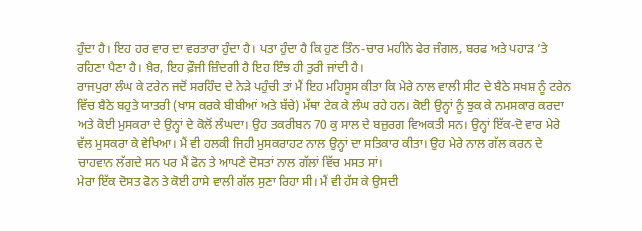ਹੁੰਦਾ ਹੈ। ਇਹ ਹਰ ਵਾਰ ਦਾ ਵਰਤਾਰਾ ਹੁੰਦਾ ਹੈ। ਪਤਾ ਹੁੰਦਾ ਹੈ ਕਿ ਹੁਣ ਤਿੰਨ-ਚਾਰ ਮਹੀਨੇ ਫੇਰ ਜੰਗਲ, ਬਰਫ ਅਤੇ ਪਹਾੜ ’ਤੇ ਰਹਿਣਾ ਪੈਣਾ ਹੈ। ਖ਼ੈਰ, ਇਹ ਫ਼ੌਜੀ ਜ਼ਿੰਦਗੀ ਹੈ ਇਹ ਇੰਝ ਹੀ ਤੁਰੀ ਜਾਂਦੀ ਹੈ।
ਰਾਜਪੁਰਾ ਲੰਘ ਕੇ ਟਰੇਨ ਜਦੋਂ ਸਰਹਿੰਦ ਦੇ ਨੇੜੇ ਪਹੁੰਚੀ ਤਾਂ ਮੈਂ ਇਹ ਮਹਿਸੂਸ ਕੀਤਾ ਕਿ ਮੇਰੇ ਨਾਲ ਵਾਲੀ ਸੀਟ ਦੇ ਬੈਠੇ ਸਖਸ਼ ਨੂੰ ਟਰੇਨ ਵਿੱਚ ਬੈਠੇ ਬਹੁਤੇ ਯਾਤਰੀ (ਖਾਸ ਕਰਕੇ ਬੀਬੀਆਂ ਅਤੇ ਬੱਚੇ) ਮੱਥਾ ਟੇਕ ਕੇ ਲੰਘ ਰਹੇ ਹਨ। ਕੋਈ ਉਨ੍ਹਾਂ ਨੂੰ ਝੁਕ ਕੇ ਨਮਸਕਾਰ ਕਰਦਾ ਅਤੇ ਕੋਈ ਮੁਸਕਰਾ ਦੇ ਉਨ੍ਹਾਂ ਦੇ ਕੋਲੋਂ ਲੰਘਦਾ। ਉਹ ਤਕਰੀਬਨ 70 ਕੁ ਸਾਲ ਦੇ ਬਜ਼ੁਰਗ ਵਿਅਕਤੀ ਸਨ। ਉਨ੍ਹਾਂ ਇੱਕ-ਦੋ ਵਾਰ ਮੇਰੇ ਵੱਲ ਮੁਸਕਰਾ ਕੇ ਵੇਖਿਆ। ਮੈਂ ਵੀ ਹਲਕੀ ਜਿਹੀ ਮੁਸਕਰਾਹਟ ਨਾਲ ਉਨ੍ਹਾਂ ਦਾ ਸਤਿਕਾਰ ਕੀਤਾ। ਉਹ ਮੇਰੇ ਨਾਲ ਗੱਲ ਕਰਨ ਦੇ ਚਾਹਵਾਨ ਲੱਗਦੇ ਸਨ ਪਰ ਮੈਂ ਫੋਨ ਤੇ ਆਪਣੇ ਦੋਸਤਾਂ ਨਾਲ ਗੱਲਾਂ ਵਿੱਚ ਮਸਤ ਸਾਂ।
ਮੇਰਾ ਇੱਕ ਦੋਸਤ ਫੋਨ ਤੇ ਕੋਈ ਹਾਸੇ ਵਾਲੀ ਗੱਲ ਸੁਣਾ ਰਿਹਾ ਸੀ। ਮੈਂ ਵੀ ਹੱਸ ਕੇ ਉਸਦੀ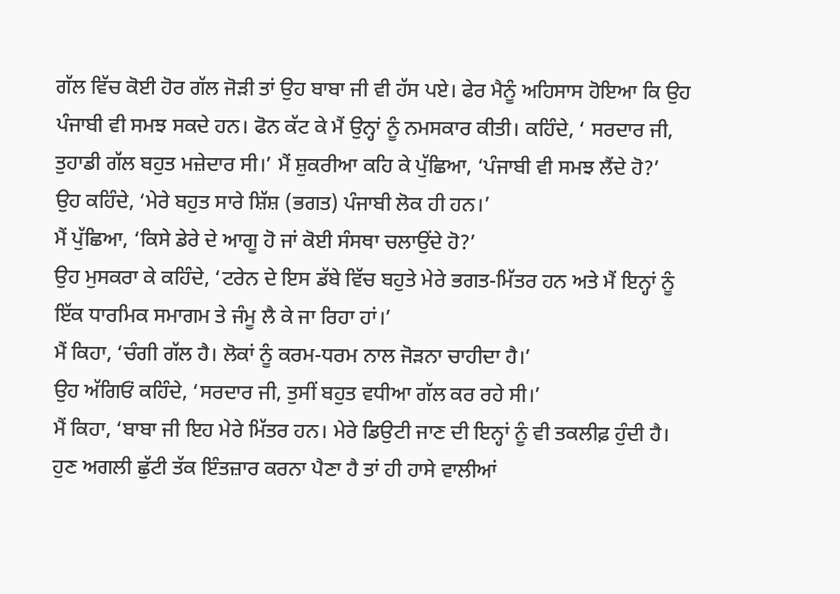ਗੱਲ ਵਿੱਚ ਕੋਈ ਹੋਰ ਗੱਲ ਜੋੜੀ ਤਾਂ ਉਹ ਬਾਬਾ ਜੀ ਵੀ ਹੱਸ ਪਏ। ਫੇਰ ਮੈਨੂੰ ਅਹਿਸਾਸ ਹੋਇਆ ਕਿ ਉਹ ਪੰਜਾਬੀ ਵੀ ਸਮਝ ਸਕਦੇ ਹਨ। ਫੋਨ ਕੱਟ ਕੇ ਮੈਂ ਉਨ੍ਹਾਂ ਨੂੰ ਨਮਸਕਾਰ ਕੀਤੀ। ਕਹਿੰਦੇ, ‘ ਸਰਦਾਰ ਜੀ, ਤੁਹਾਡੀ ਗੱਲ ਬਹੁਤ ਮਜ਼ੇਦਾਰ ਸੀ।’ ਮੈਂ ਸ਼ੁਕਰੀਆ ਕਹਿ ਕੇ ਪੁੱਛਿਆ, ‘ਪੰਜਾਬੀ ਵੀ ਸਮਝ ਲੈਂਦੇ ਹੋ?’
ਉਹ ਕਹਿੰਦੇ, ‘ਮੇਰੇ ਬਹੁਤ ਸਾਰੇ ਸ਼ਿੱਸ਼ (ਭਗਤ) ਪੰਜਾਬੀ ਲੋਕ ਹੀ ਹਨ।’
ਮੈਂ ਪੁੱਛਿਆ, ‘ਕਿਸੇ ਡੇਰੇ ਦੇ ਆਗੂ ਹੋ ਜਾਂ ਕੋਈ ਸੰਸਥਾ ਚਲਾਉਂਦੇ ਹੋ?’
ਉਹ ਮੁਸਕਰਾ ਕੇ ਕਹਿੰਦੇ, ‘ਟਰੇਨ ਦੇ ਇਸ ਡੱਬੇ ਵਿੱਚ ਬਹੁਤੇ ਮੇਰੇ ਭਗਤ-ਮਿੱਤਰ ਹਨ ਅਤੇ ਮੈਂ ਇਨ੍ਹਾਂ ਨੂੰ ਇੱਕ ਧਾਰਮਿਕ ਸਮਾਗਮ ਤੇ ਜੰਮੂ ਲੈ ਕੇ ਜਾ ਰਿਹਾ ਹਾਂ।’
ਮੈਂ ਕਿਹਾ, ‘ਚੰਗੀ ਗੱਲ ਹੈ। ਲੋਕਾਂ ਨੂੰ ਕਰਮ-ਧਰਮ ਨਾਲ ਜੋੜਨਾ ਚਾਹੀਦਾ ਹੈ।’
ਉਹ ਅੱਗਿਓਂ ਕਹਿੰਦੇ, ‘ਸਰਦਾਰ ਜੀ, ਤੁਸੀਂ ਬਹੁਤ ਵਧੀਆ ਗੱਲ ਕਰ ਰਹੇ ਸੀ।’
ਮੈਂ ਕਿਹਾ, ‘ਬਾਬਾ ਜੀ ਇਹ ਮੇਰੇ ਮਿੱਤਰ ਹਨ। ਮੇਰੇ ਡਿਉਟੀ ਜਾਣ ਦੀ ਇਨ੍ਹਾਂ ਨੂੰ ਵੀ ਤਕਲੀਫ਼ ਹੁੰਦੀ ਹੈ। ਹੁਣ ਅਗਲੀ ਛੁੱਟੀ ਤੱਕ ਇੰਤਜ਼ਾਰ ਕਰਨਾ ਪੈਣਾ ਹੈ ਤਾਂ ਹੀ ਹਾਸੇ ਵਾਲੀਆਂ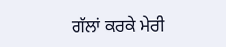ਗੱਲਾਂ ਕਰਕੇ ਮੇਰੀ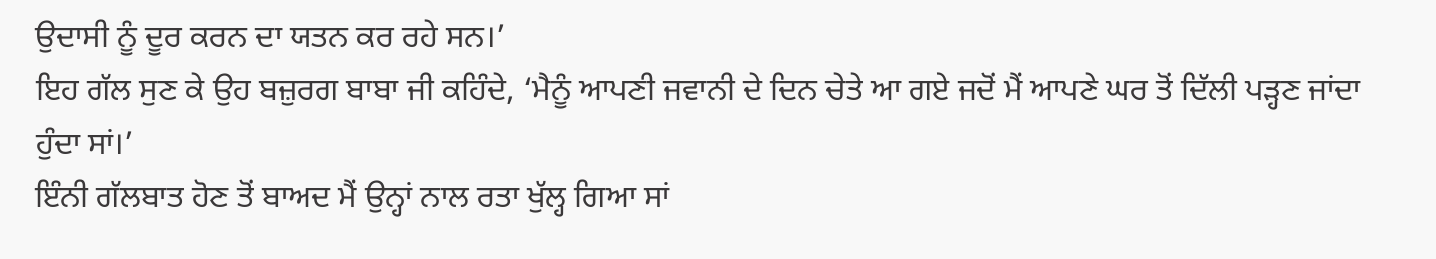ਉਦਾਸੀ ਨੂੰ ਦੂਰ ਕਰਨ ਦਾ ਯਤਨ ਕਰ ਰਹੇ ਸਨ।’
ਇਹ ਗੱਲ ਸੁਣ ਕੇ ਉਹ ਬਜ਼ੁਰਗ ਬਾਬਾ ਜੀ ਕਹਿੰਦੇ, ‘ਮੈਨੂੰ ਆਪਣੀ ਜਵਾਨੀ ਦੇ ਦਿਨ ਚੇਤੇ ਆ ਗਏ ਜਦੋਂ ਮੈਂ ਆਪਣੇ ਘਰ ਤੋਂ ਦਿੱਲੀ ਪੜ੍ਹਣ ਜਾਂਦਾ ਹੁੰਦਾ ਸਾਂ।’
ਇੰਨੀ ਗੱਲਬਾਤ ਹੋਣ ਤੋਂ ਬਾਅਦ ਮੈਂ ਉਨ੍ਹਾਂ ਨਾਲ ਰਤਾ ਖੁੱਲ੍ਹ ਗਿਆ ਸਾਂ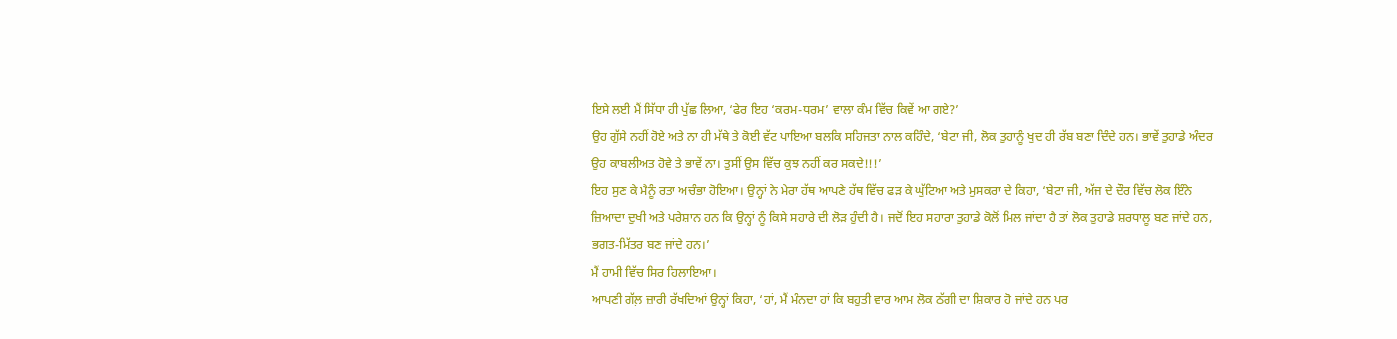ਇਸੇ ਲਈ ਮੈਂ ਸਿੱਧਾ ਹੀ ਪੁੱਛ ਲਿਆ, ‘ਫੇਰ ਇਹ ‘ਕਰਮ-ਧਰਮ’ ਵਾਲਾ ਕੰਮ ਵਿੱਚ ਕਿਵੇਂ ਆ ਗਏ?’
ਉਹ ਗੁੱਸੇ ਨਹੀਂ ਹੋਏ ਅਤੇ ਨਾ ਹੀ ਮੱਥੇ ਤੇ ਕੋਈ ਵੱਟ ਪਾਇਆ ਬਲਕਿ ਸਹਿਜਤਾ ਨਾਲ ਕਹਿੰਦੇ, ‘ਬੇਟਾ ਜੀ, ਲੋਕ ਤੁਹਾਨੂੰ ਖੁਦ ਹੀ ਰੱਬ ਬਣਾ ਦਿੰਦੇ ਹਨ। ਭਾਵੇਂ ਤੁਹਾਡੇ ਅੰਦਰ ਉਹ ਕਾਬਲੀਅਤ ਹੋਵੇ ਤੇ ਭਾਵੇਂ ਨਾ। ਤੁਸੀਂ ਉਸ ਵਿੱਚ ਕੁਝ ਨਹੀਂ ਕਰ ਸਕਦੇ!!!’
ਇਹ ਸੁਣ ਕੇ ਮੈਨੂੰ ਰਤਾ ਅਚੰਭਾ ਹੋਇਆ। ਉਨ੍ਹਾਂ ਨੇ ਮੇਰਾ ਹੱਥ ਆਪਣੇ ਹੱਥ ਵਿੱਚ ਫੜ ਕੇ ਘੁੱਟਿਆ ਅਤੇ ਮੁਸਕਰਾ ਦੇ ਕਿਹਾ, ‘ਬੇਟਾ ਜੀ, ਅੱਜ ਦੇ ਦੌਰ ਵਿੱਚ ਲੋਕ ਇੰਨੇ ਜ਼ਿਆਦਾ ਦੁਖੀ ਅਤੇ ਪਰੇਸ਼ਾਨ ਹਨ ਕਿ ਉਨ੍ਹਾਂ ਨੂੰ ਕਿਸੇ ਸਹਾਰੇ ਦੀ ਲੋੜ ਹੁੰਦੀ ਹੈ। ਜਦੋਂ ਇਹ ਸਹਾਰਾ ਤੁਹਾਡੇ ਕੋਲੋਂ ਮਿਲ ਜਾਂਦਾ ਹੈ ਤਾਂ ਲੋਕ ਤੁਹਾਡੇ ਸ਼ਰਧਾਲੂ ਬਣ ਜਾਂਦੇ ਹਨ, ਭਗਤ-ਮਿੱਤਰ ਬਣ ਜਾਂਦੇ ਹਨ।’
ਮੈਂ ਹਾਮੀ ਵਿੱਚ ਸਿਰ ਹਿਲਾਇਆ।
ਆਪਣੀ ਗੱਲ਼ ਜ਼ਾਰੀ ਰੱਖਦਿਆਂ ਉਨ੍ਹਾਂ ਕਿਹਾ, ‘ਹਾਂ, ਮੈਂ ਮੰਨਦਾ ਹਾਂ ਕਿ ਬਹੁਤੀ ਵਾਰ ਆਮ ਲੋਕ ਠੱਗੀ ਦਾ ਸ਼ਿਕਾਰ ਹੋ ਜਾਂਦੇ ਹਨ ਪਰ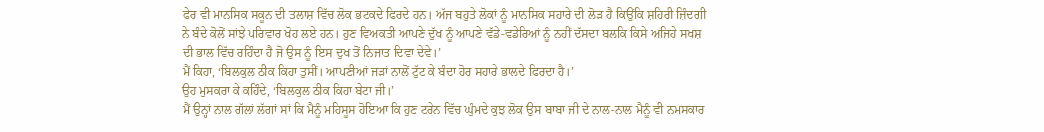ਫੇਰ ਵੀ ਮਾਨਸਿਕ ਸਕੂਨ ਦੀ ਤਲਾਸ਼ ਵਿੱਚ ਲੋਕ ਭਟਕਦੇ ਫਿਰਦੇ ਹਨ। ਅੱਜ ਬਹੁਤੇ ਲੋਕਾਂ ਨੂੰ ਮਾਨਸਿਕ ਸਹਾਰੇ ਦੀ ਲੋੜ ਹੈ ਕਿਉਂਕਿ ਸ਼ਹਿਰੀ ਜ਼ਿੰਦਗੀ ਨੇ ਬੰਦੇ ਕੋਲੋਂ ਸਾਂਝੇ ਪਰਿਵਾਰ ਖੋਹ ਲਏ ਹਨ। ਹੁਣ ਵਿਅਕਤੀ ਆਪਣੇ ਦੁੱਖ ਨੂੰ ਆਪਣੇ ਵੱਡੇ-ਵਡੇਰਿਆਂ ਨੂੰ ਨਹੀਂ ਦੱਸਦਾ ਬਲਕਿ ਕਿਸੇ ਅਜਿਹੇ ਸਖਸ਼ ਦੀ ਭਾਲ ਵਿੱਚ ਰਹਿੰਦਾ ਹੈ ਜੋ ਉਸ ਨੂੰ ਇਸ ਦੁਖ ਤੋਂ ਨਿਜਾਤ ਦਿਵਾ ਦੇਵੇ।’
ਮੈਂ ਕਿਹਾ, ‘ਬਿਲਕੁਲ ਠੀਕ ਕਿਹਾ ਤੁਸੀਂ। ਆਪਣੀਆਂ ਜੜਾਂ ਨਾਲੋਂ ਟੁੱਟ ਕੇ ਬੰਦਾ ਹੋਰ ਸਹਾਰੇ ਭਾਲਦੇ ਫਿਰਦਾ ਹੈ।’
ਉਹ ਮੁਸਕਰਾ ਕੇ ਕਹਿੰਦੇ, ‘ਬਿਲਕੁਲ ਠੀਕ ਕਿਹਾ ਬੇਟਾ ਜੀ।’
ਮੈਂ ਉਨ੍ਹਾਂ ਨਾਲ ਗੱਲਾਂ ਲੱਗਾਂ ਸਾਂ ਕਿ ਮੈਨੂੰ ਮਹਿਸੂਸ ਹੋਇਆ ਕਿ ਹੁਣ ਟਰੇਨ ਵਿੱਚ ਘੁੰਮਦੇ ਕੁਝ ਲੋਕ ਉਸ ਬਾਬਾ ਜੀ ਦੇ ਨਾਲ-ਨਾਲ ਮੈਨੂੰ ਵੀ ਨਮਸਕਾਰ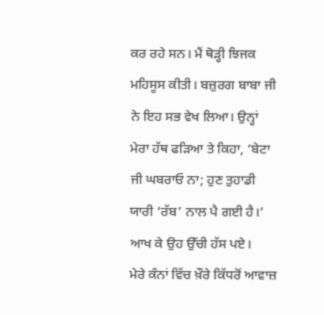ਕਰ ਰਹੇ ਸਨ। ਮੈਂ ਥੋੜ੍ਹੀ ਝਿਜਕ ਮਹਿਸੂਸ ਕੀਤੀ। ਬਜ਼ੁਰਗ ਬਾਬਾ ਜੀ ਨੇ ਇਹ ਸਭ ਵੇਖ ਲਿਆ। ਉਨ੍ਹਾਂ ਮੇਰਾ ਹੱਥ ਫੜਿਆ ਤੇ ਕਿਹਾ, ‘ਬੇਟਾ ਜੀ ਘਬਰਾਓ ਨਾ; ਹੁਣ ਤੁਹਾਡੀ ਯਾਰੀ ‘ਰੱਬ’ ਨਾਲ ਪੈ ਗਈ ਹੈ।’
ਆਖ ਕੇ ਉਹ ਉੱਚੀ ਹੱਸ ਪਏ।
ਮੇਰੇ ਕੰਨਾਂ ਵਿੱਚ ਖ਼ੌਰੇ ਕਿੱਧਰੋਂ ਆਵਾਜ਼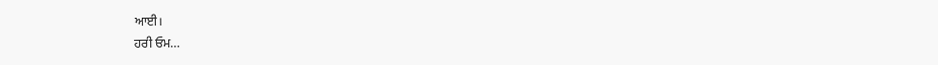ਆਈ।
ਹਰੀ ਓਮ…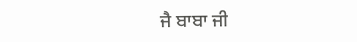ਜੈ ਬਾਬਾ ਜੀ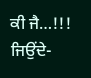ਕੀ ਜੈ…!!!
ਜਿਉਂਦੇ-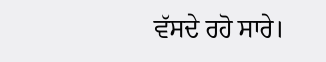ਵੱਸਦੇ ਰਹੋ ਸਾਰੇ।